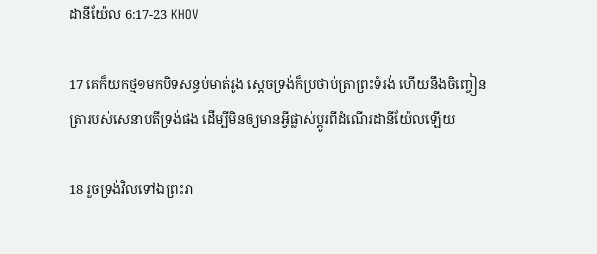ដានីយ៉ែល 6:17-23 KHOV

17 គេក៏យកថ្ម១មកបិទសន្ធប់មាត់រូង ស្តេចទ្រង់ក៏ប្រថាប់ត្រាព្រះ‌ទំរង់ ហើយនឹងចិញ្ចៀនត្រារបស់សេនាបតីទ្រង់ផង ដើម្បីមិនឲ្យមានអ្វីផ្លាស់ប្តូរពីដំណើរដានី‌យ៉ែលឡើយ

18 រួចទ្រង់វិលទៅឯព្រះ‌រា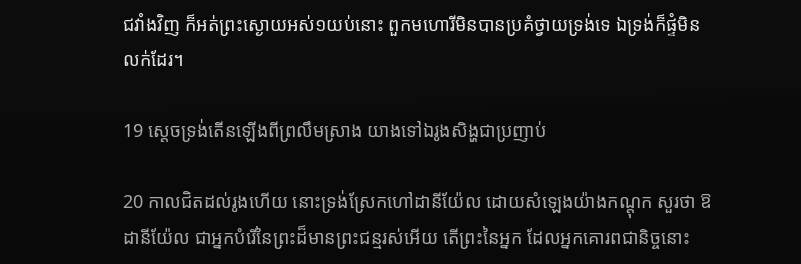ជវាំងវិញ ក៏អត់ព្រះ‌ស្ងោយអស់១យប់នោះ ពួកមហោរីមិនបានប្រគំថ្វាយទ្រង់ទេ ឯទ្រង់ក៏ផ្ទំមិនលក់ដែរ។

19 ស្តេចទ្រង់តើនឡើងពីព្រលឹមស្រាង យាងទៅឯរូងសិង្ហជាប្រញាប់

20 កាលជិតដល់រូងហើយ នោះទ្រង់ស្រែកហៅដានី‌យ៉ែល ដោយសំឡេងយ៉ាងកណ្តុក សួរថា ឱដានី‌យ៉ែល ជាអ្នកបំរើនៃព្រះដ៏មានព្រះ‌ជន្មរស់អើយ តើព្រះនៃអ្នក ដែលអ្នកគោរពជានិច្ចនោះ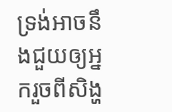ទ្រង់អាចនឹងជួយឲ្យអ្នករួចពីសិង្ហ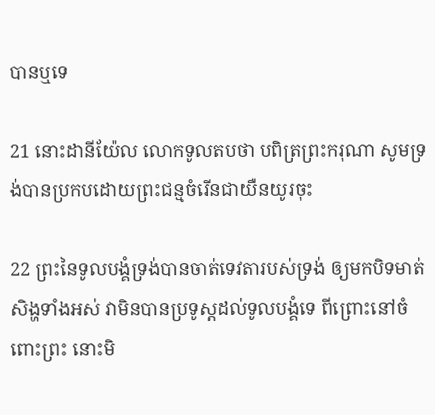បានឬទេ

21 នោះដានី‌យ៉ែល លោកទូលតបថា បពិត្រព្រះ‌ករុណា សូមទ្រង់បានប្រកបដោយព្រះ‌ជន្មចំរើនជាយឺន‌យូរចុះ

22 ព្រះនៃទូល‌បង្គំទ្រង់បានចាត់ទេវតារបស់ទ្រង់ ឲ្យមកបិទមាត់សិង្ហទាំងអស់ វាមិនបានប្រទូស្តដល់ទូល‌បង្គំទេ ពីព្រោះនៅចំពោះព្រះ នោះមិ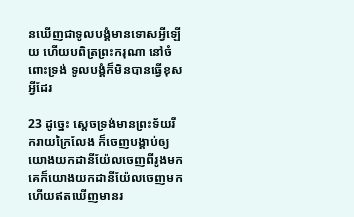នឃើញជាទូល‌បង្គំមានទោសអ្វីឡើយ ហើយបពិត្រព្រះ‌ករុណា នៅចំពោះទ្រង់ ទូល‌បង្គំក៏មិនបានធ្វើខុសអ្វីដែរ

23 ដូច្នេះ ស្តេចទ្រង់មានព្រះ‌ទ័យរីក‌រាយក្រៃលែង ក៏ចេញបង្គាប់ឲ្យយោងយកដានី‌យ៉ែលចេញពីរូងមក គេក៏យោងយកដានី‌យ៉ែលចេញមក ហើយឥតឃើញមានរ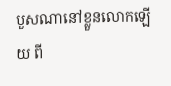បួសណានៅខ្លួនលោកឡើយ ពី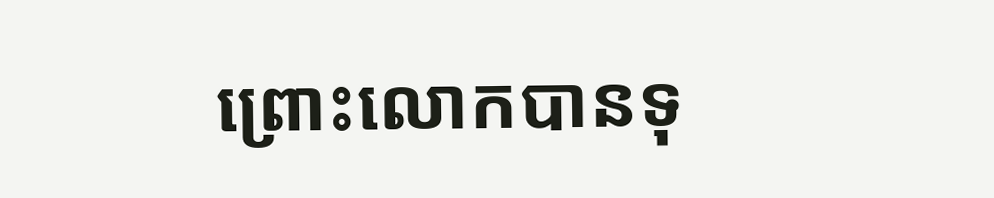ព្រោះលោកបានទុ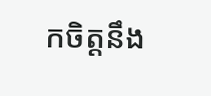កចិត្តនឹង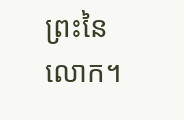ព្រះនៃលោក។